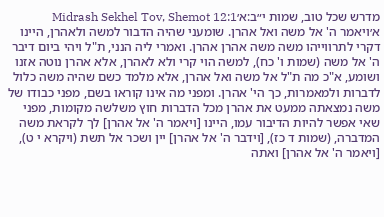מדרש שכל טוב, שמות י״ב:א׳Midrash Sekhel Tov, Shemot 12:1
א׳ויאמר ה' אל משה ואל אהרן. שומעני שהיה הדבור למשה ולאהרן, היינו דקרי לתרווייהו משה משה אהרן אהרן. ואמרי ליה הנני, ת"ל ויהי ביום דיבר ה' אל משה (שמות ו' כח), למשה הוי קרי ולא לאהרן, אלא אהרן נוטה אזנו ושומע, א"כ מה ת"ל אל משה ואל אהרן, אלא מלמד כשם שהיה משה כלול לדברות ולמאמרות, כך הי' אהרן. ומפני מה אינו קוראו בשם, מפני כבודו של משה נמצאתה ממעט את אהרן מכל הדברות חוץ משלשה מקומות, מפני שאי אפשר להיות הדיבור עמו, היינו [ויאמר ה' אל אהרן] לך לקראת משה המדברה, (שמות ד כז), [וידבר ה' אל אהרן] יין ושכר אל תשת (ויקרא י ט), [ויאמר ה' אל אהרן] ואתה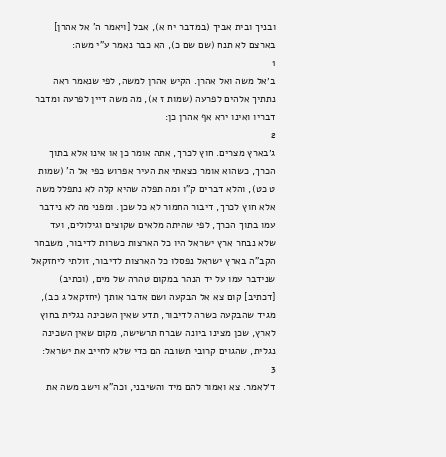ובניך ובית אביך (במדבר יח א), אבל [ויאמר ה' אל אהרן] בארצם לא תנח (שם שם כ), הא כבר נאמר ע"י משה:
1
ב׳אל משה ואל אהרן. הקיש אהרן למשה, לפי שנאמר ראה נתתיך אלהים לפרעה (שמות ז א), מה משה דיין לפרעה ומדבר דבריו ואינו ירא אף אהרן כן:
2
ג׳בארץ מצרים. חוץ לכרך, אתה אומר כן או אינו אלא בתוך הכרך, כשהוא אומר כצאתי את העיר אפרוש כפי אל ה' (שמות ט כט), והלא דברים ק"ו ומה תפלה שהיא קלה לא נתפלל משה אלא חוץ לכרך, דיבור החמור לא כל שכן. ומפני מה לא נידבר עמו בתוך הכרך, לפי שהיתה מלאים שקוצים וגילולים, ועד שלא נבחר ארץ ישראל היו כל הארצות כשרות לדיבור, משבחר הקב"ה בארץ ישראל נפסלו כל הארצות לדיבור, זולתי ליחזקאל שנידבר עמו על יד הנהר במקום טהרה של מים, (וכתיב) [דכתיב] קום צא אל הבקעה ושם אדבר אותך (יחזקאל ג כב), מגיד שהבקעה כשרה לדיבור, תדע שאין השכינה נגלית בחוץ לארץ, שכן מצינו ביונה שברח תרשישה, מקום שאין השכינה נגלית, שהגוים קרובי תשובה הם כדי שלא לחייב את ישראל:
3
ד׳לאמר. צא ואמור להם מיד והשיבני, וכה"א וישב משה את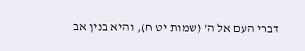דברי העם אל ה' (שמות יט ח), והיא בנין אב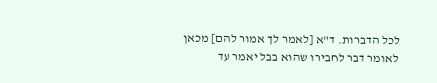לכל הדברות. ד"א [לאמר לך אמור להם] מכאן לאומר דבר לחבירו שהוא בבל יאמר עד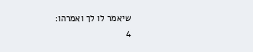שיאמר לו לך ואמרהו:
4